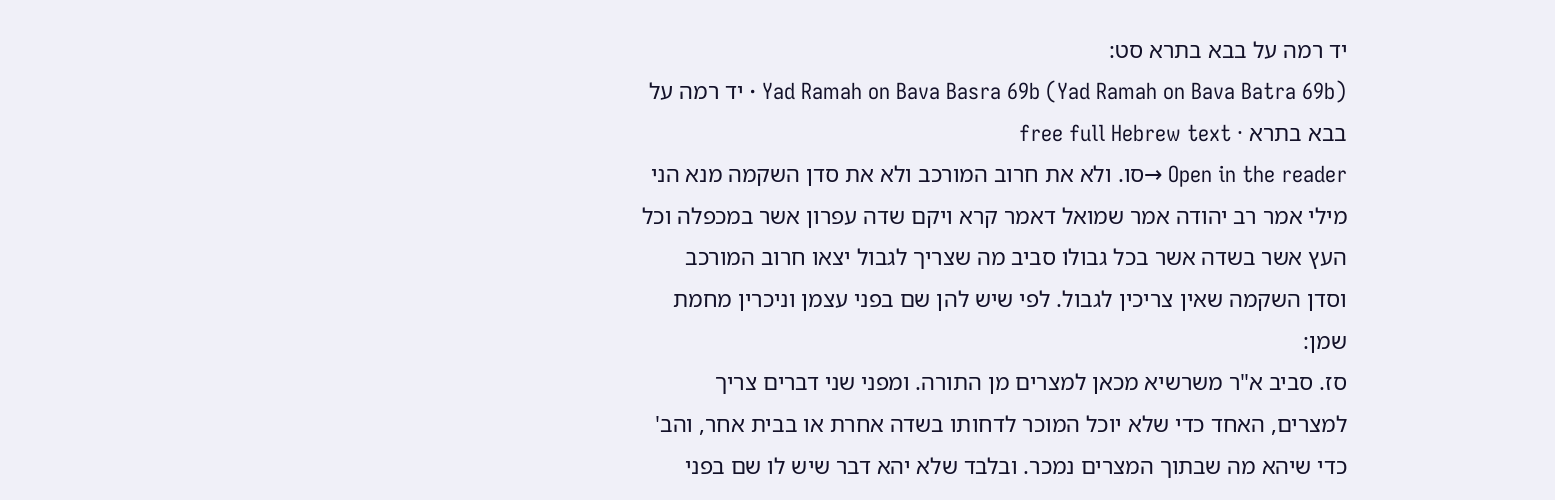יד רמה על בבא בתרא סט:
Yad Ramah on Bava Basra 69b (Yad Ramah on Bava Batra 69b) · יד רמה על בבא בתרא · free full Hebrew text
Open in the reader →סו. ולא את חרוב המורכב ולא את סדן השקמה מנא הני מילי אמר רב יהודה אמר שמואל דאמר קרא ויקם שדה עפרון אשר במכפלה וכל העץ אשר בשדה אשר בכל גבולו סביב מה שצריך לגבול יצאו חרוב המורכב וסדן השקמה שאין צריכין לגבול. לפי שיש להן שם בפני עצמן וניכרין מחמת שמן:
סז. סביב א"ר משרשיא מכאן למצרים מן התורה. ומפני שני דברים צריך למצרים, האחד כדי שלא יוכל המוכר לדחותו בשדה אחרת או בבית אחר, והב' כדי שיהא מה שבתוך המצרים נמכר. ובלבד שלא יהא דבר שיש לו שם בפני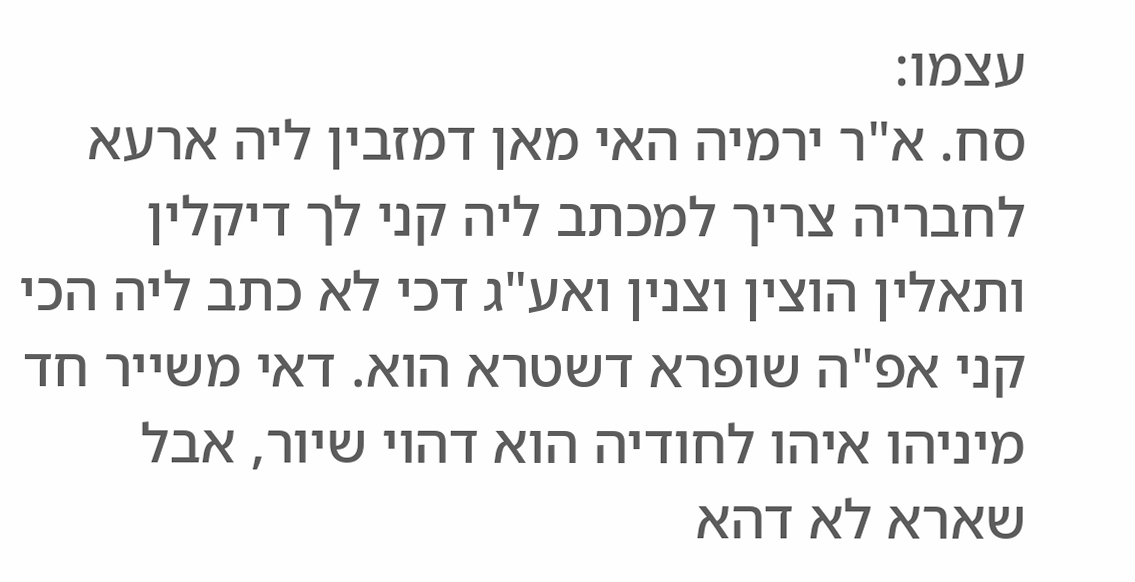עצמו:
סח. א"ר ירמיה האי מאן דמזבין ליה ארעא לחבריה צריך למכתב ליה קני לך דיקלין ותאלין הוצין וצנין ואע"ג דכי לא כתב ליה הכי קני אפ"ה שופרא דשטרא הוא. דאי משייר חד מיניהו איהו לחודיה הוא דהוי שיור, אבל שארא לא דהא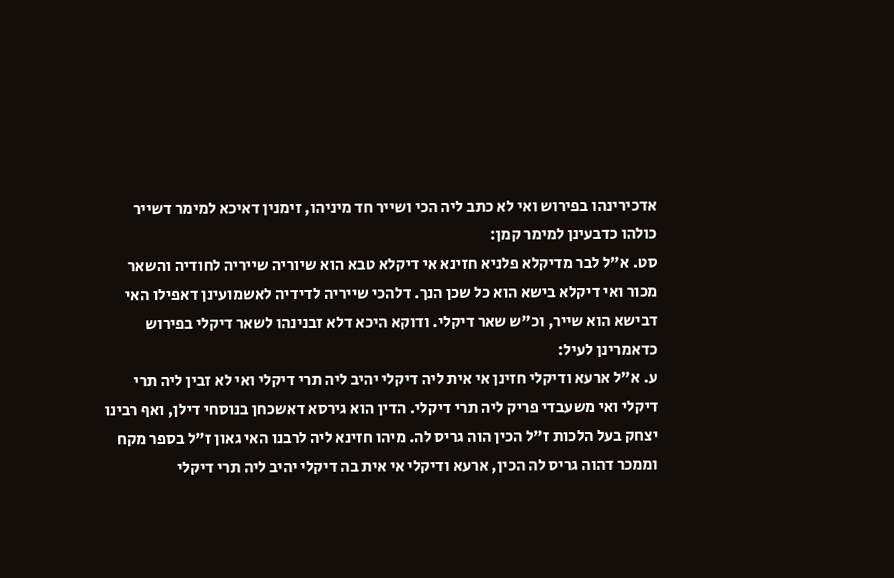אדכירינהו בפירוש ואי לא כתב ליה הכי ושייר חד מיניהו, זימנין דאיכא למימר דשייר כולהו כדבעינן למימר קמן:
סט. א"ל לבר מדיקלא פלניא חזינא אי דיקלא טבא הוא שיוריה שייריה לחודיה והשאר מכור ואי דיקלא בישא הוא כל שכן הנך. דלהכי שייריה לדידיה לאשמועינן דאפילו האי דבישא הוא שייר, וכ"ש שאר דיקלי. ודוקא היכא דלא זבנינהו לשאר דיקלי בפירוש כדאמרינן לעיל:
ע. א"ל ארעא ודיקלי חזינן אי אית ליה דיקלי יהיב ליה תרי דיקלי ואי לא זבין ליה תרי דיקלי ואי משעבדי פריק ליה תרי דיקלי. הדין הוא גירסא דאשכחן בנוסחי דילן, ואף רבינו יצחק בעל הלכות ז"ל הכין הוה גריס לה. מיהו חזינא ליה לרבנו האי גאון ז"ל בספר מקח וממכר דהוה גריס לה הכין, ארעא ודיקלי אי אית בה דיקלי יהיב ליה תרי דיקלי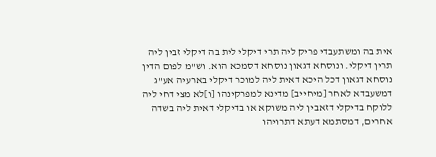אית בה ומשתעבדי פריק ליה תרי דיקלי לית בה דיקלי זבין ליה תרין דיקלי. ונוסחא דגאון נוסחא דסמכא הוא. וש"מ לפום הדין נוסחא דגאון דכל היכא דאית ליה למוכר דיקלי בארעיה אע"ג דמשעבדא לאחר [מיחייב] מדינא למפרקינהו [ו]לא מצי דחי ליה ללוקח בדיקלי דזאבין ליה משוקא או בדיקלי דאית ליה בשדה אחרים, דמסתמא דעתא דתרויהו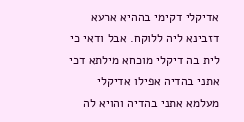אדיקלי דקימי בההיא ארעא דזבינא ליה ללוקח. אבל ודאי כי לית בה דיקלי מוכחא מילתא דכי אתני בהדיה אפילו אדיקלי מעלמא אתני בהדיה והויא לה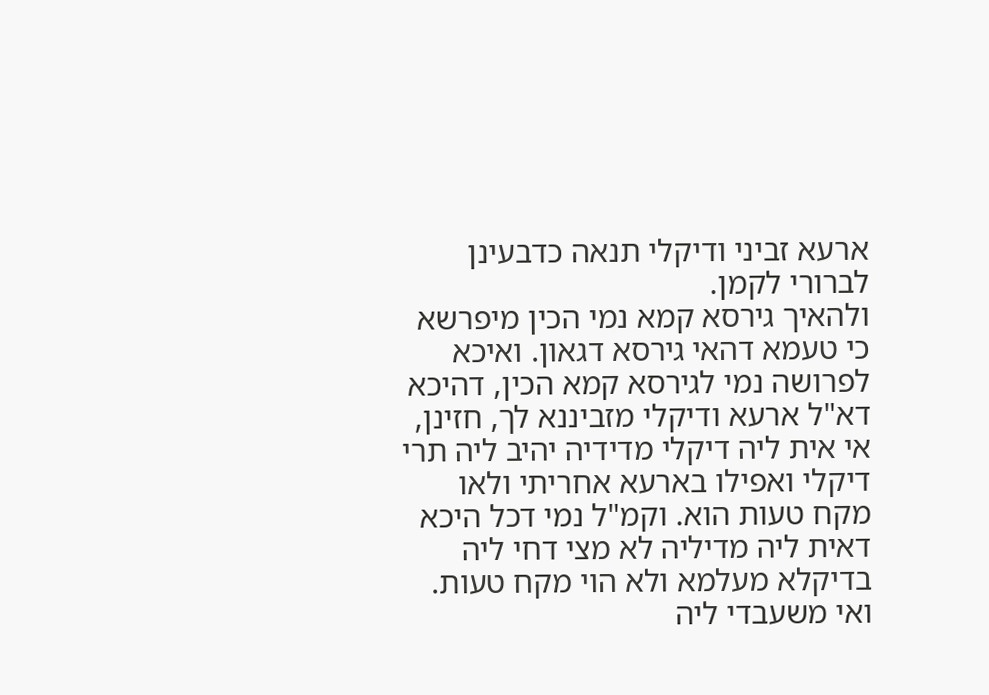ארעא זביני ודיקלי תנאה כדבעינן לברורי לקמן.
ולהאיך גירסא קמא נמי הכין מיפרשא כי טעמא דהאי גירסא דגאון. ואיכא לפרושה נמי לגירסא קמא הכין, דהיכא דא"ל ארעא ודיקלי מזביננא לך, חזינן, אי אית ליה דיקלי מדידיה יהיב ליה תרי דיקלי ואפילו בארעא אחריתי ולאו מקח טעות הוא. וקמ"ל נמי דכל היכא דאית ליה מדיליה לא מצי דחי ליה בדיקלא מעלמא ולא הוי מקח טעות. ואי משעבדי ליה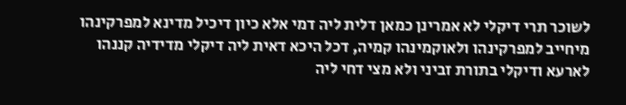לשוכר תרי דיקלי לא אמרינן כמאן דלית ליה דמי אלא כיון דיכיל מדינא למפרקינהו מיחייב למפרקינהו ולאוקמינהו קמיה, דכל היכא דאית ליה דיקלי מדידיה קננהו לארעא ודיקלי בתורת זביני ולא מצי דחי ליה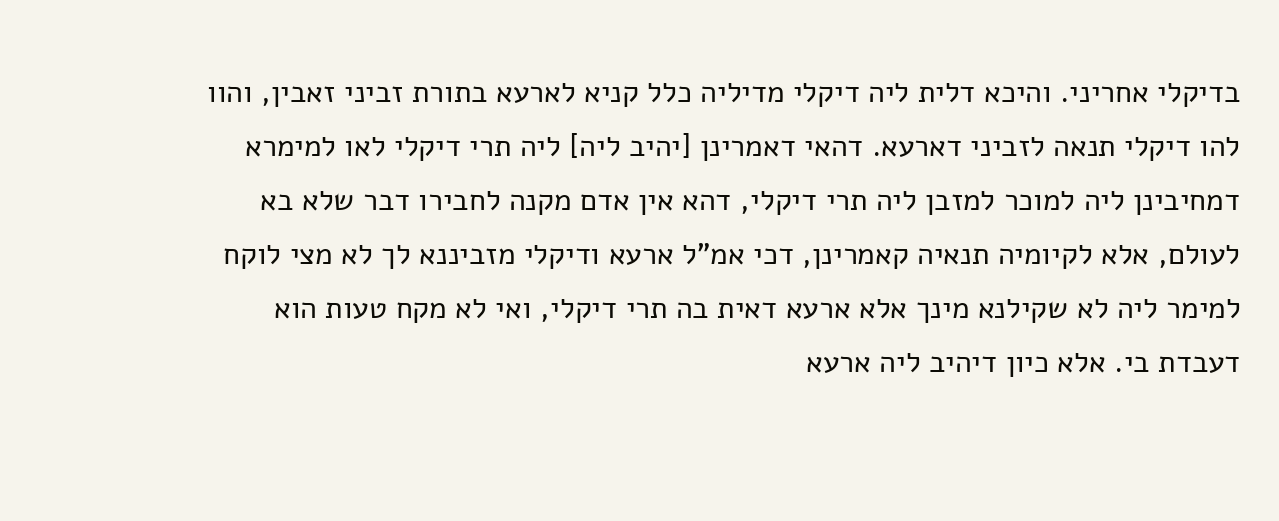בדיקלי אחריני. והיכא דלית ליה דיקלי מדיליה כלל קניא לארעא בתורת זביני זאבין, והוו להו דיקלי תנאה לזביני דארעא. דהאי דאמרינן [יהיב ליה] ליה תרי דיקלי לאו למימרא דמחיבינן ליה למוכר למזבן ליה תרי דיקלי, דהא אין אדם מקנה לחבירו דבר שלא בא לעולם, אלא לקיומיה תנאיה קאמרינן, דכי אמ"ל ארעא ודיקלי מזביננא לך לא מצי לוקח למימר ליה לא שקילנא מינך אלא ארעא דאית בה תרי דיקלי, ואי לא מקח טעות הוא דעבדת בי. אלא כיון דיהיב ליה ארעא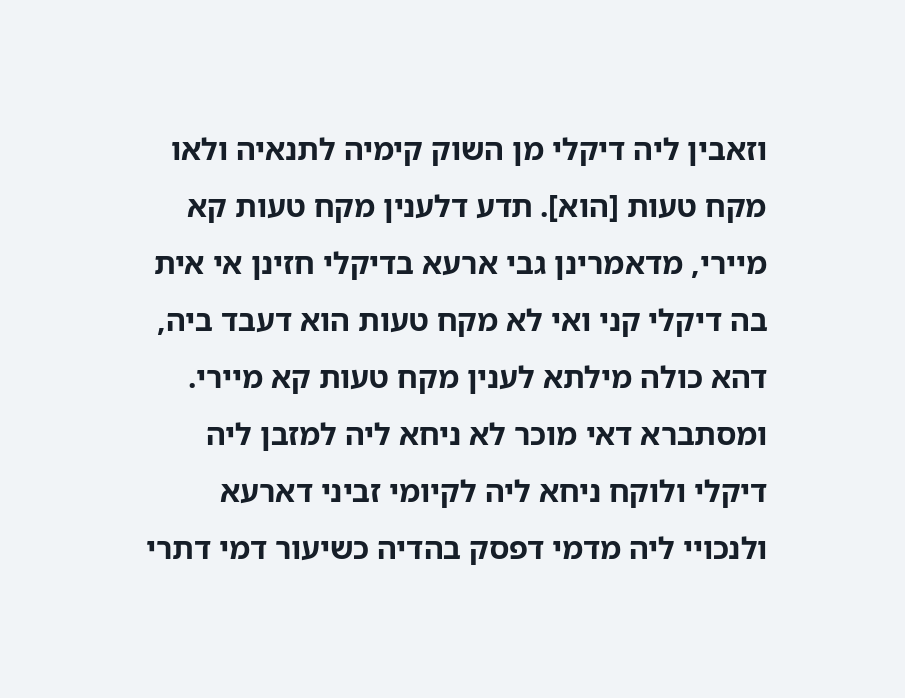וזאבין ליה דיקלי מן השוק קימיה לתנאיה ולאו מקח טעות [הוא]. תדע דלענין מקח טעות קא מיירי, מדאמרינן גבי ארעא בדיקלי חזינן אי אית בה דיקלי קני ואי לא מקח טעות הוא דעבד ביה, דהא כולה מילתא לענין מקח טעות קא מיירי.
ומסתברא דאי מוכר לא ניחא ליה למזבן ליה דיקלי ולוקח ניחא ליה לקיומי זביני דארעא ולנכויי ליה מדמי דפסק בהדיה כשיעור דמי דתרי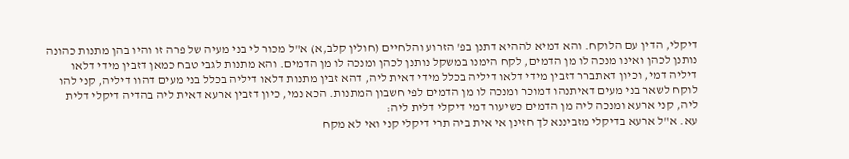דיקלי, הדין עם הלוקח. והא דמיא לההיא דתנן בפ' הזרוע והלחיים (חולין קלב,א) א"ל מכור לי בני מעיה של פרה זו והיו בהן מתנות כהונה נותנן לכהן ואינו מנכה לו מן הדמים, לקח הימנו במשקל נותנן לכהן ומנכה לו מן הדמים. והא מתנות לגבי טבח כמאן דזבין מידי דלאו דיליה דמי, וכיון דאתברר דזבין מידי דלאו דיליה בכלל מידי דאית ליה, דהא זבין מתנות דלאו דיליה בכלל בני מעים דהוו דיליה, קני להו לוקח לשאר בני מעים דאיתנהו דמוכר ומנכה לו מן הדמים לפי חשבון המתנות. הכא נמי, כיון דזבין ארעא דאית ליה בהדיה דיקלי דלית ליה, קני ארעא ומנכה ליה מן הדמים כשיעור דמי דיקלי דלית ליה:
עא. א"ל ארעא בדיקלי מזביננא לך חזינן אי אית ביה תרי דיקלי קני ואי לא מקח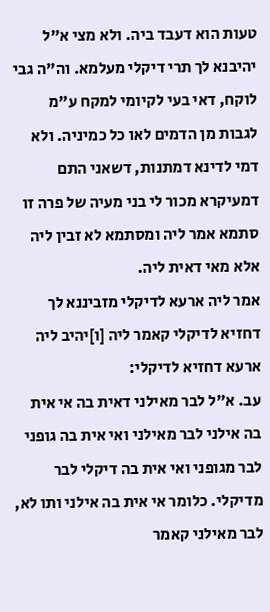טעות הוא דעבד ביה. ולא מצי א"ל יהיבנא לך תרי דיקלי מעלמא. וה"ה גבי לוקח, דאי בעי לקיומי למקח ע"מ לגבות מן הדמים לאו כל כמיניה. ולא דמי לדינא דמתנות, דשאני התם דמעיקרא מכור לי בני מעיה של פרה זו סתמא אמר ליה ומסתמא לא זבין ליה אלא מאי דאית ליה.
אמר ליה ארעא לדיקלי מזביננא לך דחזיא לדיקלי קאמר ליה [ו]יהיב ליה ארעא דחזיא לדיקלי:
עב. א"ל לבר מאילני דאית בה אי אית בה אילני לבר מאילני ואי אית בה גופני לבר מגופני ואי אית בה דיקלי לבר מדיקלי. כלומר אי אית בה אילני ותו לא, לבר מאילני קאמר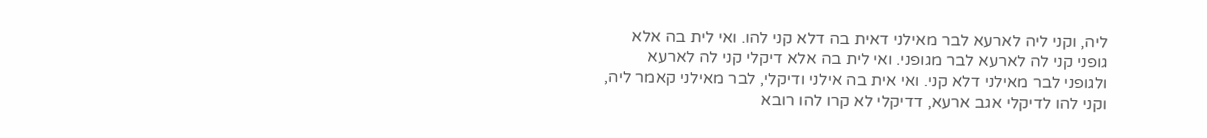ליה, וקני ליה לארעא לבר מאילני דאית בה דלא קני להו. ואי לית בה אלא גופני קני לה לארעא לבר מגופני. ואי לית בה אלא דיקלי קני לה לארעא ולגופני לבר מאילני דלא קני. ואי אית בה אילני ודיקלי, לבר מאילני קאמר ליה, וקני להו לדיקלי אגב ארעא, דדיקלי לא קרו להו רובא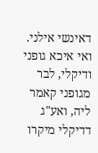דאינשי אילני. ואי איכא גופני ודיקלי, לבר מגופני קאמר ליה, ואע"ג דדיקלי מיקרו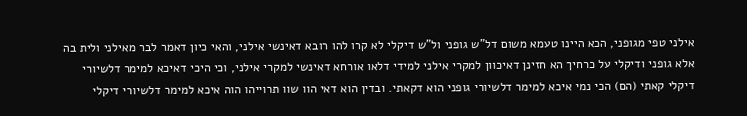אילני טפי מגופני, הכא היינו טעמא משום דל"ש גופני ול"ש דיקלי לא קרו להו רובא דאינשי אילני, והאי כיון דאמר לבר מאילני ולית בה אלא גופני ודיקלי על כרחיך הא חזינן דאיכוון למקרי אילני למידי דלאו אורחא דאינשי למקרי אילני, וכי היכי דאיכא למימר דלשיורי דיקלי קאתי (הם) הכי נמי איכא למימר דלשיורי גופני הוא דקאתי. ובדין הוא דאי הוו שוו תרוייהו הוה איכא למימר דלשיורי דיקלי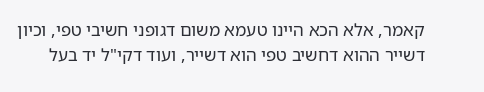קאמר, אלא הכא היינו טעמא משום דגופני חשיבי טפי, וכיון דשייר ההוא דחשיב טפי הוא דשייר, ועוד דקי"ל יד בעל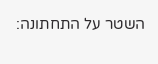השטר על התחתונה: